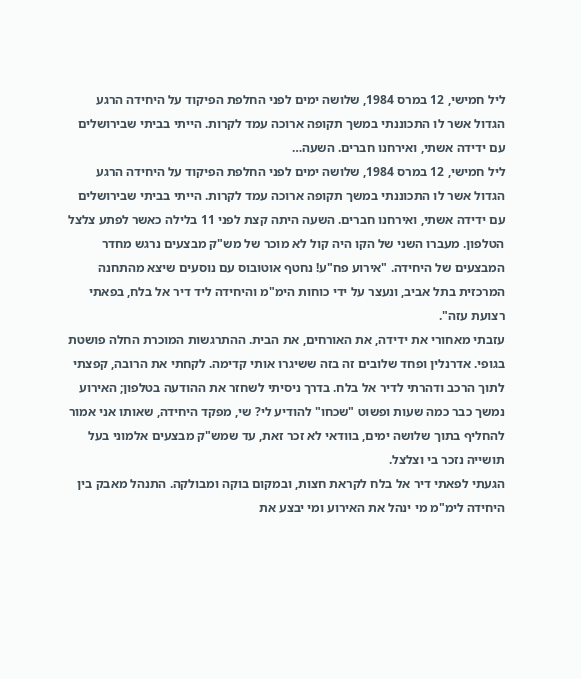ליל חמישי, 12 במרס 1984, שלושה ימים לפני החלפת הפיקוד על היחידה הרגע הגדול אשר לו התכוננתי במשך תקופה ארוכה עמד לקרות. הייתי בביתי שבירושלים עם ידידה אשתי, ואירחנו חברים. השעה…
ליל חמישי, 12 במרס 1984, שלושה ימים לפני החלפת הפיקוד על היחידה הרגע הגדול אשר לו התכוננתי במשך תקופה ארוכה עמד לקרות. הייתי בביתי שבירושלים עם ידידה אשתי, ואירחנו חברים. השעה היתה קצת לפני 11 בלילה כאשר לפתע צלצל הטלפון. מעברו השני של הקו היה קול לא מוכר של מש"ק מבצעים נרגש מחדר המבצעים של היחידה. "אירוע פח"ע! נחטף אוטובוס עם נוסעים שיצא מהתחנה המרכזית בתל אביב, ונעצר על ידי כוחות הימ"מ והיחידה ליד דיר אל בלח, בפאתי רצועת עזה".
עזבתי מאחורי את ידידה, את האורחים, את הבית. ההתרגשות המוכרת החלה פושטת בגופי. אדרנלין ופחד שלובים זה בזה ששיגרו אותי קדימה. לקחתי את הרובה, קפצתי לתוך הרכב ודהרתי לדיר אל בלח. בדרך ניסיתי לשחזר את ההודעה בטלפון; האירוע נמשך כבר כמה שעות ופשוט "שכחו" להודיע לי? שי, מפקד היחידה, שאותו אני אמור להחליף בתוך שלושה ימים, בוודאי לא זכר זאת, עד שמש"ק מבצעים אלמוני בעל תושייה נזכר בי וצלצל.
הגעתי לפאתי דיר אל בלח לקראת חצות, ובמקום בוקה ומבולקה. התנהל מאבק בין היחידה לימ"מ מי ינהל את האירוע ומי יבצע את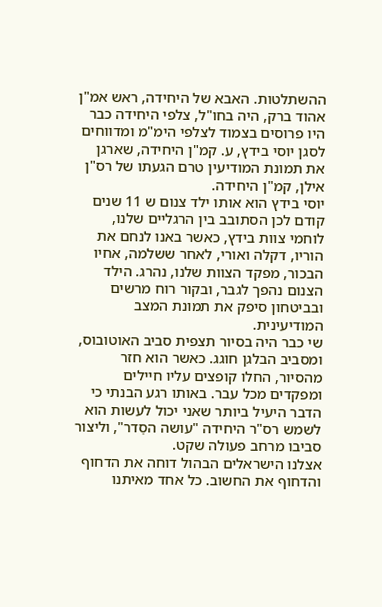ההשתלטות. האבא של היחידה, ראש אמ"ן אהוד ברק, היה בחו"ל, צלפי היחידה כבר היו פרוסים בצמוד לצלפי הימ"מ ומדווחים לסגן יוסי בידץ, ע. קמ"ן היחידה, שארגן את תמונת המודיעין טרם הגעתו של רס"ן אילן, קמ"ן היחידה.
יוסי בידץ הוא אותו ילד צנום ש 11 שנים קודם לכן הסתובב בין הרגליים שלנו, לוחמי צוות בידץ, כאשר באנו לנחם את הוריו, דקלה ואורי, לאחר ששלמה, אחיו הבכור, מפקד הצוות שלנו, נהרג. הילד הצנום נהפך לגבר, ובקור רוח מרשים ובביטחון סיפק את תמונת המצב המודיעינית.
שי כבר היה בסיור תצפית סביב האוטובוס, ומסביב הבלגן חוגג. כאשר הוא חזר מהסיור, החלו קופצים עליו חיילים ומפקדים מכל עבר. באותו רגע הבנתי כי הדבר היעיל ביותר שאני יכול לעשות הוא לשמש רס"ר היחידה "עושה הסֵדר", וליצור סביבו מרחב פעולה שקט.
אצלנו הישראלים הבהול דוחה את הדחוף והדחוף את החשוב. כל אחד מאיתנו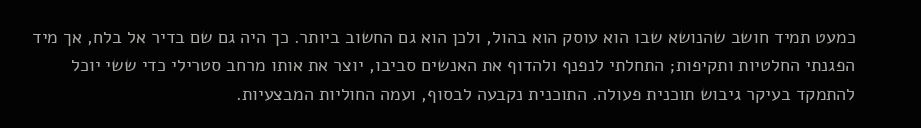כמעט תמיד חושב שהנושא שבו הוא עוסק הוא בהול, ולכן הוא גם החשוב ביותר. כך היה גם שם בדיר אל בלח, אך מיד הפגנתי החלטיות ותקיפות; התחלתי לנפנף ולהדוף את האנשים סביבו, יוצר את אותו מרחב סטרילי כדי ששי יוכל להתמקד בעיקר גיבוש תוכנית פעולה. התוכנית נקבעה לבסוף, ועמה החוליות המבצעיות.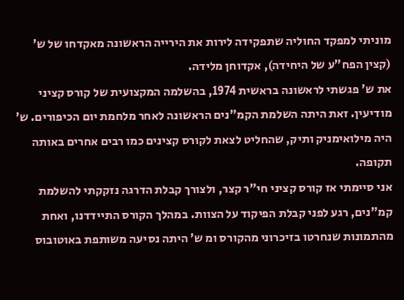מוניתי למפקד החוליה שתפקידה לירות את הירייה הראשונה מאקדחו של ש' (קצין הפח"ע של היחידה), אקדוחן מלידה.
את ש' פגשתי לראשונה בראשית 1974, בהשלמה המקצועית של קורס קציני מודיעין. זאת היתה השלמת הקמ"נים הראשונה לאחר מלחמת יום הכיפורים. ש' היה מילואימניק ותיק, שהחליט לצאת לקורס קצינים כמו רבים אחרים באותה תקופה.
אני סיימתי אז קורס קציני חי"ר קצר, ולצורך קבלת הדרגה נזקקתי להשלמת קמ"נים, רגע לפני קבלת הפיקוד על הצוות. במהלך הקורס התיידדנו, ואחת מהתמונות שנחרטו בזיכרוני מהקורס ומ ש' היתה נסיעה משותפת באוטובוס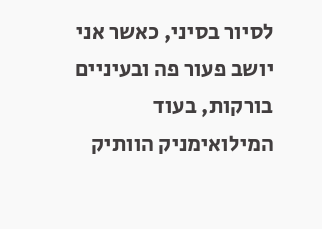לסיור בסיני, כאשר אני יושב פעור פה ובעיניים בורקות, בעוד המילואימניק הוותיק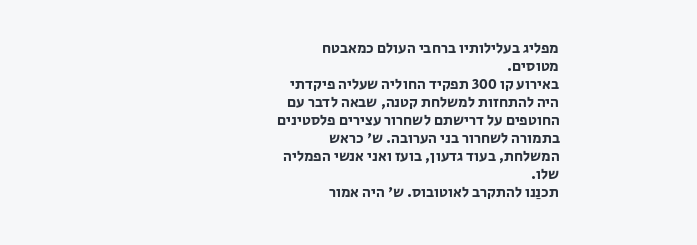מפליג בעלילותיו ברחבי העולם כמאבטח מטוסים.
באירוע קו 300 תפקיד החוליה שעליה פיקדתי היה להתחזות למשלחת קטנה, שבאה לדבר עם החוטפים על דרישתם לשחרור עצירים פלסטינים בתמורה לשחרור בני הערובה. ש' כראש המשלחת, בעוד גדעון, בועז ואני אנשי הפמליה שלו.
תכנַנו להתקרב לאוטובוס. ש' היה אמור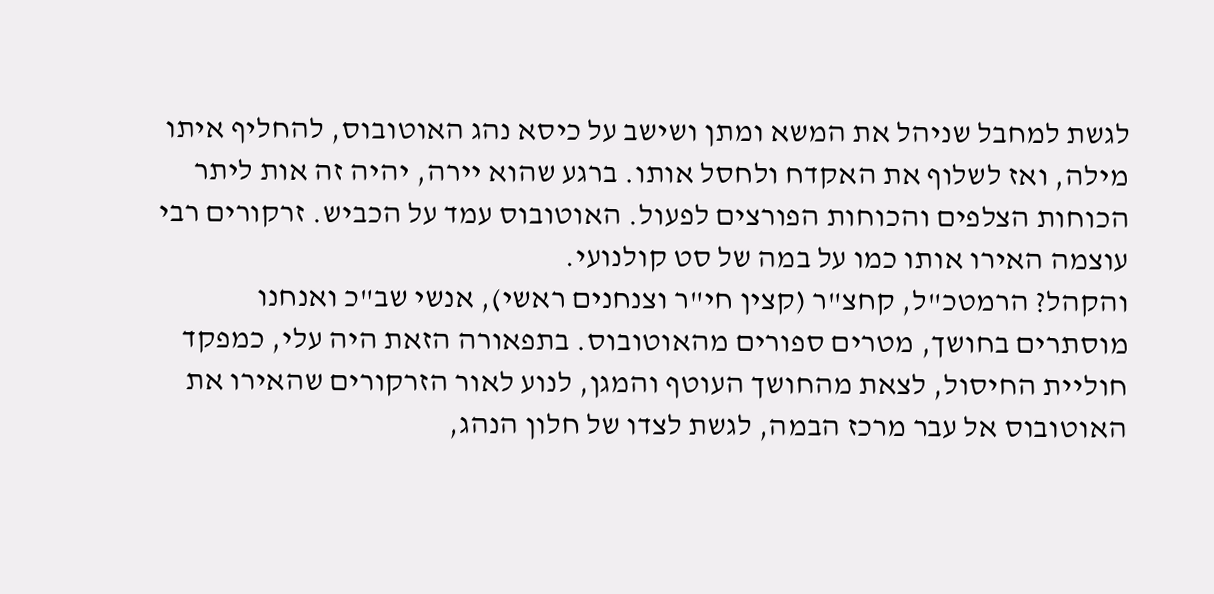לגשת למחבל שניהל את המשא ומתן ושישב על כיסא נהג האוטובוס, להחליף איתו מילה, ואז לשלוף את האקדח ולחסל אותו. ברגע שהוא יירה, יהיה זה אות ליתר הכוחות הצלפים והכוחות הפורצים לפעול. האוטובוס עמד על הכביש. זרקורים רבי עוצמה האירו אותו כמו על במה של סט קולנועי.
והקהל? הרמטכ"ל, קחצ"ר (קצין חי"ר וצנחנים ראשי), אנשי שב"כ ואנחנו מוסתרים בחושך, מטרים ספורים מהאוטובוס. בתפאורה הזאת היה עלי, כמפקד חוליית החיסול, לצאת מהחושך העוטף והמגן, לנוע לאור הזרקורים שהאירו את האוטובוס אל עבר מרכז הבמה, לגשת לצדו של חלון הנהג,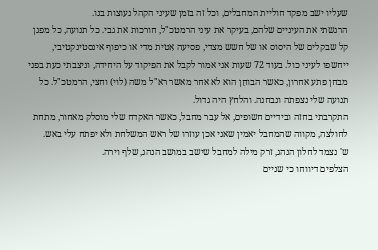שעליו ישב מפקד חוליית המחבלים, וכל זה בזמן שעיני הקהל נעוצות בנו.
הרגשתי את העיניים שלהם, בעיקר את עיני הרמטכ"ל, חורכות את גבי. כל תנועה, כל מפגן קל שבקלים של היסוס או של חשש מצדי, פסיעה אִטית מדי או כיפוף אינסטינקטיבי, ייחשפו לעיני כול. בעוד 72 שעות אני אמור לקבל את הפיקוד על היחידה, וניצבתי כעת בפני מבחן פתע אחרון, כאשר הבוחֵן הוא לא אחר מאשר רא"ל משה (לוי) וחצי, הרמטכ"ל. כל תנועה שלי נצפתה ונבחנה. והלחץ היה גדול.
התקרבתי בחזה ובידיים חשופים, אל עבר מחבל, כאשר האקדח שלי מוסלק מאחור, מתחת לחולצה, מקווה שהמחבל יאמין שאני אכן עוזרו של ראש המשלחת ולא יפתח עלי באש.
ש' נצמד לחלון הנהג, זרק מילה למחבל שישב במושב הנהג, שלף וירה.
הצלפים דיווחו כי שניים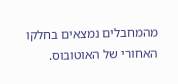מהמחבלים נמצאים בחלקו האחורי של האוטובוס.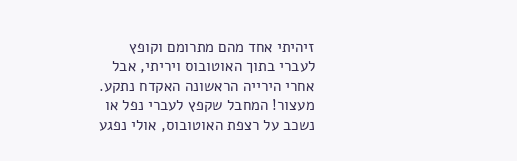זיהיתי אחד מהם מתרומם וקופץ לעברי בתוך האוטובוס ויריתי, אבל אחרי הירייה הראשונה האקדח נתקע. מעצור! המחבל שקפץ לעברי נפל או נשכב על רצפת האוטובוס, אולי נפגע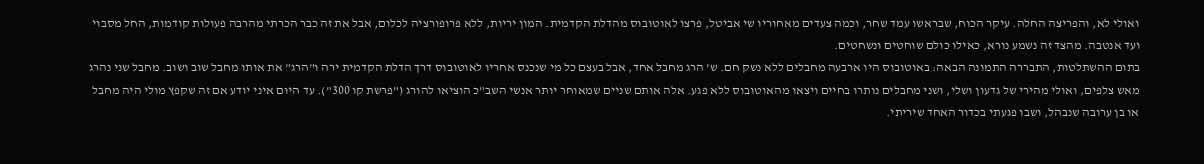ואולי לא, והפריצה החלה. עיקר הכוח, שבראשו עמד שחר, וכמה צעדים מאחוריו שי אביטל, פרצו לאוטובוס מהדלת הקדמית. המון יריות, ללא פרופורציה לכלום, אבל את זה כבר הכרתי מהרבה פעולות קודמות, החל מסבוי ועד אנטבה. מהצד זה נשמע נורא, כאילו כולם שוחטים ונשחטים.
בתום ההשתלטות, התבררה התמונה הבאה: באוטובוס היו ארבעה מחבלים ללא נשק חם. ש' הרג מחבל אחד, אבל בעצם כל מי שנכנס אחריו לאוטובוס דרך הדלת הקדמית ירה ו"הרג" את אותו מחבל שוב ושוב. מחבל שני נהרג מאש צלפים, ואולי מהירי של גדעון ושלי, ושני מחבלים נותרו בחיים ויצאו מהאוטובוס ללא פגע. אלה אותם שניים שמאוחר יותר אנשי השב"כ הוציאו להורג ("פרשת קו 300"). עד היום איני יודע אם זה שקפץ מולי היה מחבל או בן ערובה שנבהל, ושבו פגעתי בכדור האחד שיריתי.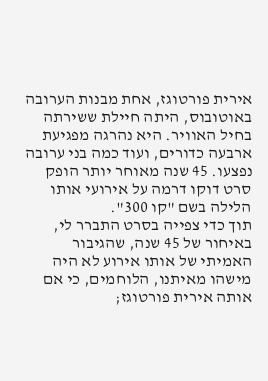אירית פורטוגז, אחת מבנות הערובה באוטובוס, היתה חיילת ששירתה בחיל האוויר. היא נהרגה מפגיעת ארבעה כדורים, ועוד כמה בני ערובה נפצעו. 45 שנה מאוחר יותר הופק סרט דוקו דרמה על אירועי אותו הלילה בשם "קו 300".
תוך כדי צפייה בסרט התברר לי, באיחור של 45 שנה, שהגיבור האמיתי של אותו אירוע לא היה מישהו מאיתנו, הלוחמים, כי אם אותה אירית פורטוגז;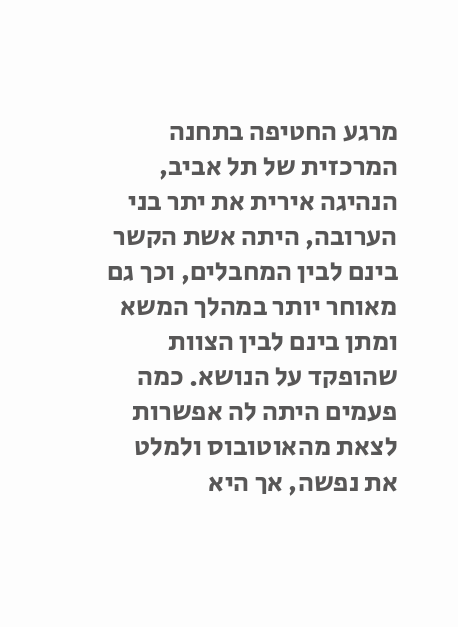מרגע החטיפה בתחנה המרכזית של תל אביב, הנהיגה אירית את יתר בני הערובה, היתה אשת הקשר בינם לבין המחבלים, וכך גם מאוחר יותר במהלך המשא ומתן בינם לבין הצוות שהופקד על הנושא. כמה פעמים היתה לה אפשרות לצאת מהאוטובוס ולמלט את נפשה, אך היא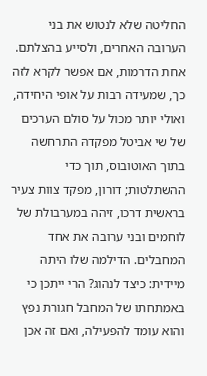החליטה שלא לנטוש את בני הערובה האחרים, ולסייע בהצלתם.
אחת הדרמות, אם אפשר לקרא לזה כך, שמעידה רבות על אופי היחידה, ואולי יותר מכול על סולם הערכים של שי אביטל מפקדהּ התרחשה בתוך האוטובוס, תוך כדי ההשתלטות; דורון, מפקד צוות צעיר בראשית דרכו, זיהה במערבולת של לוחמים ובני ערובה את אחד המחבלים. הדילמה שלו היתה מיידית: כיצד לנהוג? הרי ייתכן כי באמתחתו של המחבל חגורת נפץ והוא עומד להפעילה, ואם זה אכן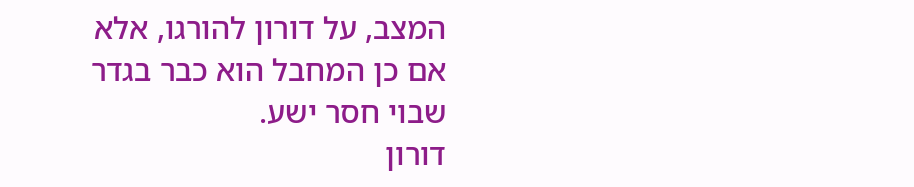המצב, על דורון להורגו, אלא אם כן המחבל הוא כבר בגדר שבוי חסר ישע.
דורון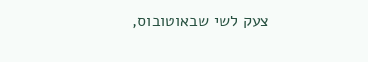צעק לשי שבאוטובוס,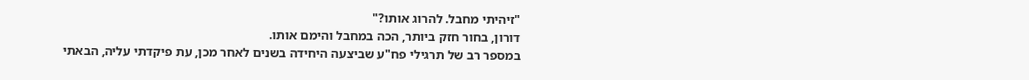"זיהיתי מחבל. להרוג אותו?"
דורון, בחור חזק ביותר, הכה במחבל והימם אותו.
במספר רב של תרגילי פח"ע שביצעה היחידה בשנים לאחר מכן, עת פיקדתי עליה, הבאתי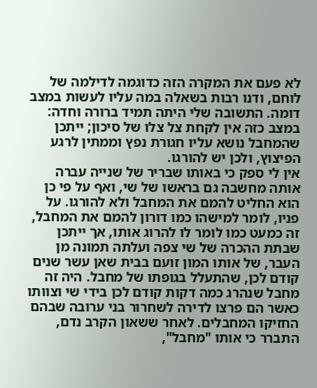לא פעם את המקרה הזה כדוגמה לדילמה של לוחם, ודנו רבות בשאלה במה עליו לעשות במצב דומה. התשובה שלי היתה תמיד ברורה וחדה: במצב כזה אין לקחת צל צלו של סיכון; ייתכן שהמחבל נושא עליו חגורת נפץ וממתין לרגע הפיצוץ, ולכן יש להורגו.
אין לי ספק כי באותו שבריר של שנייה עברה אותה מחשבה גם בראשו של שי, ואף על פי כן הוא החליט להמם את המחבל ולא להורגו. על פניו, לומר למישהו כמו דורון להמם את המחבל, זה כמעט כמו לומר לו להרוג אותו, אך ייתכן שבתת ההכרה של שי צפה ועלתה תמונה מן העבר, של אותו המון זועם בבית שאן עשר שנים קודם לכן, שהתעלל בגופתו של מחבל. היה זה מחבל שנהרג כמה דקות קודם לכן בידי שי וצוותו כאשר הם פרצו לדירה לשחרור בני ערובה שבהם החזיקו המחבלים. לאחר ששאון הקרב נדם, התברר כי אותו "מחבל",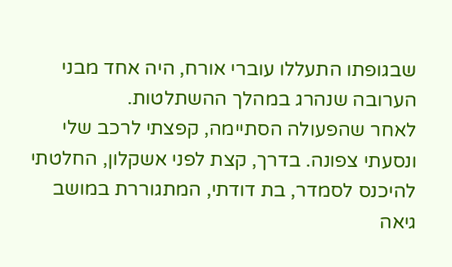שבגופתו התעללו עוברי אורח, היה אחד מבני הערובה שנהרג במהלך ההשתלטות.
לאחר שהפעולה הסתיימה, קפצתי לרכב שלי ונסעתי צפונה. בדרך, קצת לפני אשקלון, החלטתי להיכנס לסמדר, בת דודתי, המתגוררת במושב גיאה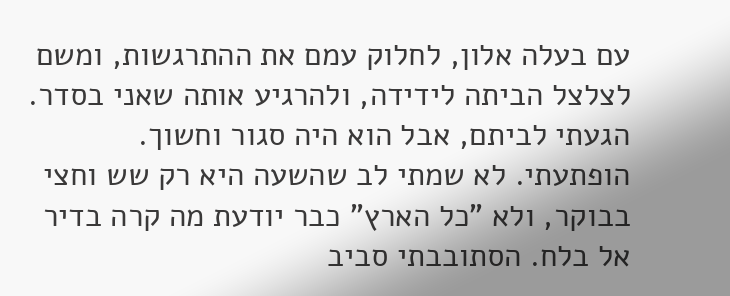עם בעלה אלון, לחלוק עמם את ההתרגשות, ומשם לצלצל הביתה לידידה, ולהרגיע אותה שאני בסדר.
הגעתי לביתם, אבל הוא היה סגור וחשוך. הופתעתי. לא שמתי לב שהשעה היא רק שש וחצי בבוקר, ולא "כל הארץ" כבר יודעת מה קרה בדיר אל בלח. הסתובבתי סביב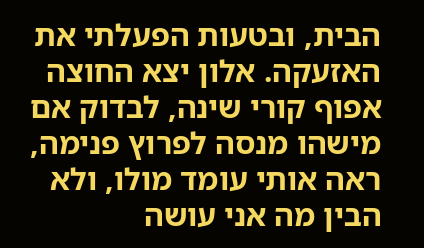הבית, ובטעות הפעלתי את האזעקה. אלון יצא החוצה אפוף קורי שינה, לבדוק אם מישהו מנסה לפרוץ פנימה, ראה אותי עומד מולו, ולא הבין מה אני עושה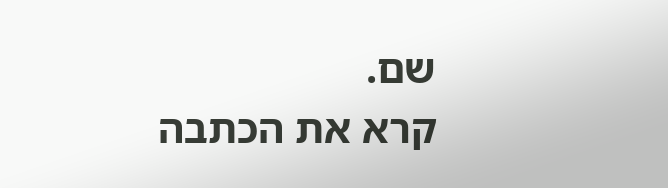שם.
קרא את הכתבה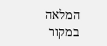המלאה במקור